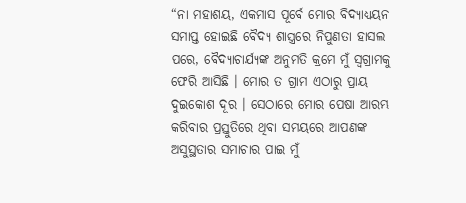“ନା ମହାଶୟ, ଏକମାସ ପୂର୍ବେ ମୋର ବିଦ୍ୟାଧ୍ୟୟନ ସମାପ୍ତ ହୋଇଛି ବୈଦ୍ୟ ଶାସ୍ତ୍ରରେ ନିପୁଣତା ହାସଲ ପରେ, ବୈଦ୍ୟାଚାର୍ଯ୍ୟଙ୍କ ଅନୁମତି କ୍ରମେ ମୁଁ ସ୍ୱଗ୍ରାମକୁ ଫେରି ଆସିଛି । ମୋର ତ ଗ୍ରାମ ଏଠାରୁ ପ୍ରାୟ ଦୁଇକୋଶ ଦୂର । ସେଠାରେ ମୋର ପେଷା ଆରମ୍ଭ କରିବାର ପ୍ରସ୍ତୁତିରେ ଥିବା ସମୟରେ ଆପଣଙ୍କ ଅସୁସ୍ଥତାର ସମାଚାର ପାଇ ମୁଁ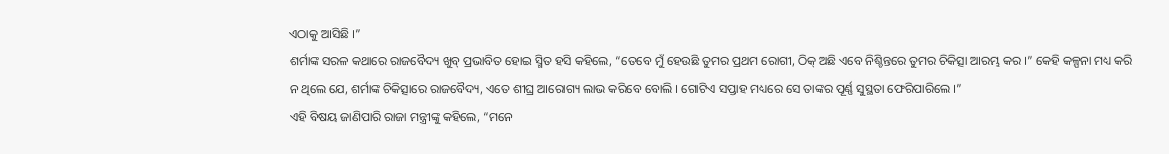ଏଠାକୁ ଆସିଛି ।”
ଶର୍ମାଙ୍କ ସରଳ କଥାରେ ରାଜବୈଦ୍ୟ ଖୁବ୍ ପ୍ରଭାବିତ ହୋଇ ସ୍ମିତ ହସି କହିଲେ, “ତେବେ ମୁଁ ହେଉଛି ତୁମର ପ୍ରଥମ ରୋଗୀ, ଠିକ୍ ଅଛି ଏବେ ନିଶ୍ଚିନ୍ତରେ ତୁମର ଚିକିତ୍ସା ଆରମ୍ଭ କର ।” କେହି କଳ୍ପନା ମଧ୍ୟ କରି ନ ଥିଲେ ଯେ, ଶର୍ମାଙ୍କ ଚିକିତ୍ସାରେ ରାଜବୈଦ୍ୟ, ଏତେ ଶୀଘ୍ର ଆରୋଗ୍ୟ ଲାଭ କରିବେ ବୋଲି । ଗୋଟିଏ ସପ୍ତାହ ମଧ୍ୟରେ ସେ ତାଙ୍କର ପୂର୍ଣ୍ଣ ସୁସ୍ଥତା ଫେରିପାରିଲେ ।”
ଏହି ବିଷୟ ଜାଣିପାରି ରାଜା ମନ୍ତ୍ରୀଙ୍କୁ କହିଲେ, “ମନେ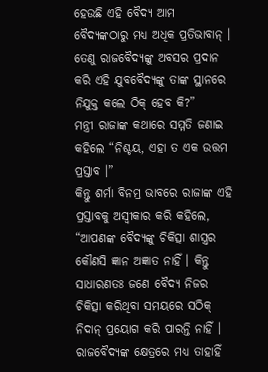ହେଉଛି ଏହି ବୈଦ୍ୟ ଆମ ବୈଦ୍ୟଙ୍କଠାରୁ ମଧ୍ୟ ଅଧିକ ପ୍ରତିଭାବାନ୍ । ତେଣୁ ରାଜବୈଦ୍ୟଙ୍କୁ ଅବସର ପ୍ରଦାନ କରି ଏହି ଯୁବବୈଦ୍ୟଙ୍କୁ ତାଙ୍କ ସ୍ଥାନରେ ନିଯୁକ୍ତ କଲେ ଠିକ୍ ହେବ କି?”
ମନ୍ତ୍ରୀ ରାଜାଙ୍କ କଥାରେ ସମ୍ମତି ଜଣାଇ କହିଲେ “ନିଶ୍ଚୟ, ଏହା ତ ଏକ ଉତ୍ତମ ପ୍ରସ୍ତାବ ।”
କିନ୍ତୁ ଶର୍ମା ବିନମ୍ର ଭାବରେ ରାଜାଙ୍କ ଏହି ପ୍ରସ୍ତାବକୁ ଅସ୍ୱୀକାର କରି କହିଲେ, “ଆପଣଙ୍କ ବୈଦ୍ୟଙ୍କୁ ଚିକିତ୍ସା ଶାସ୍ତ୍ରର କୌଣସି ଜ୍ଞାନ ଅଜ୍ଞାତ ନାହିଁ । କିନ୍ତୁ ସାଧାରଣତଃ ଜଣେ ବୈଦ୍ୟ ନିଜର ଚିକିତ୍ସା କରିଥିବା ସମୟରେ ସଠିକ୍ ନିଦାନ୍ ପ୍ରୟୋଗ କରି ପାରନ୍ତି ନାହିଁ । ରାଜବୈଦ୍ୟଙ୍କ କ୍ଷେତ୍ରରେ ମଧ୍ୟ ତାହାହିଁ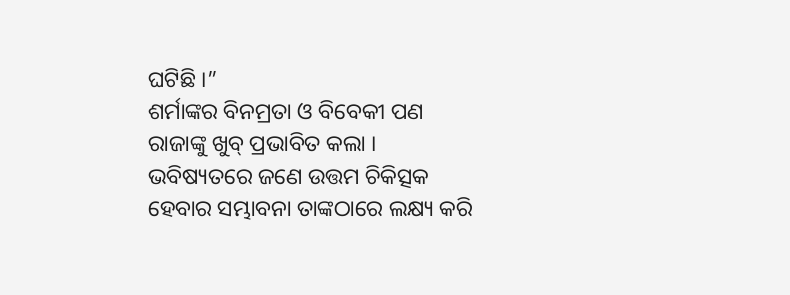ଘଟିଛି ।”
ଶର୍ମାଙ୍କର ବିନମ୍ରତା ଓ ବିବେକୀ ପଣ ରାଜାଙ୍କୁ ଖୁବ୍ ପ୍ରଭାବିତ କଲା । ଭବିଷ୍ୟତରେ ଜଣେ ଉତ୍ତମ ଚିକିତ୍ସକ ହେବାର ସମ୍ଭାବନା ତାଙ୍କଠାରେ ଲକ୍ଷ୍ୟ କରି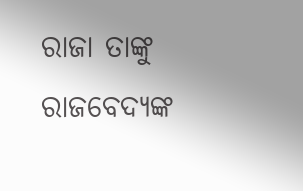ରାଜା ତାଙ୍କୁ ରାଜବେଦ୍ୟଙ୍କ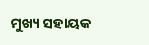ମୁଖ୍ୟ ସହାୟକ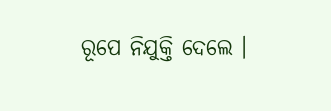ରୂପେ ନିଯୁକ୍ତି ଦେଲେ ।